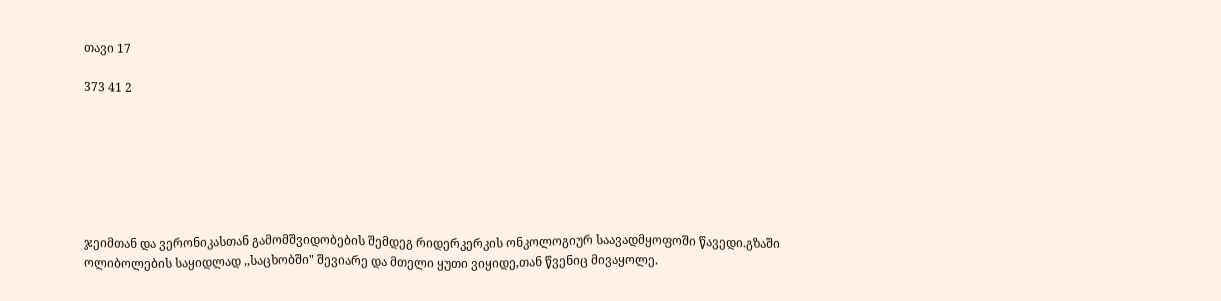თავი 17

373 41 2







ჯეიმთან და ვერონიკასთან გამომშვიდობების შემდეგ რიდერკერკის ონკოლოგიურ საავადმყოფოში წავედი.გზაში ოლიბოლების საყიდლად ,,საცხობში" შევიარე და მთელი ყუთი ვიყიდე,თან წვენიც მივაყოლე.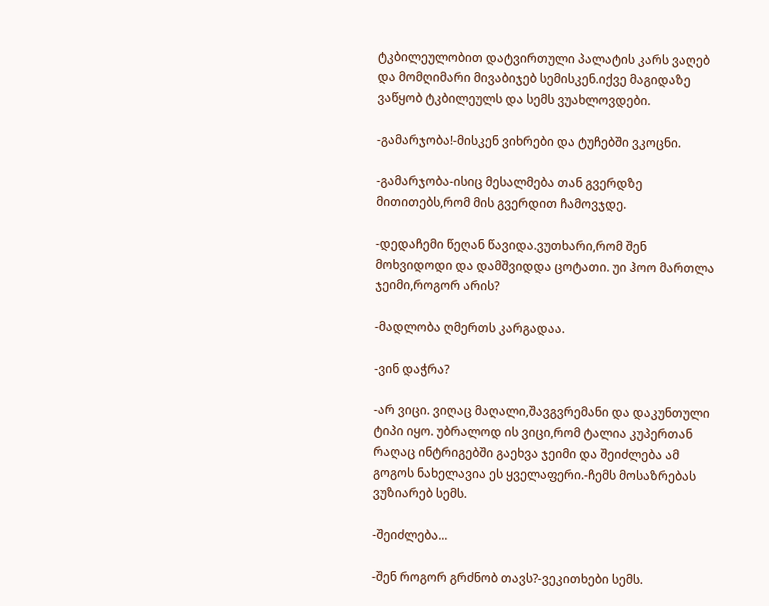ტკბილეულობით დატვირთული პალატის კარს ვაღებ და მომღიმარი მივაბიჯებ სემისკენ.იქვე მაგიდაზე ვაწყობ ტკბილეულს და სემს ვუახლოვდები.

-გამარჯობა!-მისკენ ვიხრები და ტუჩებში ვკოცნი.

-გამარჯობა-ისიც მესალმება თან გვერდზე მითითებს,რომ მის გვერდით ჩამოვჯდე.

-დედაჩემი წეღან წავიდა.ვუთხარი,რომ შენ მოხვიდოდი და დამშვიდდა ცოტათი. უი ჰოო მართლა ჯეიმი,როგორ არის?

-მადლობა ღმერთს კარგადაა.

-ვინ დაჭრა?

-არ ვიცი. ვიღაც მაღალი,შავგვრემანი და დაკუნთული ტიპი იყო. უბრალოდ ის ვიცი,რომ ტალია კუპერთან რაღაც ინტრიგებში გაეხვა ჯეიმი და შეიძლება ამ გოგოს ნახელავია ეს ყველაფერი.-ჩემს მოსაზრებას ვუზიარებ სემს.

-შეიძლება...

-შენ როგორ გრძნობ თავს?-ვეკითხები სემს.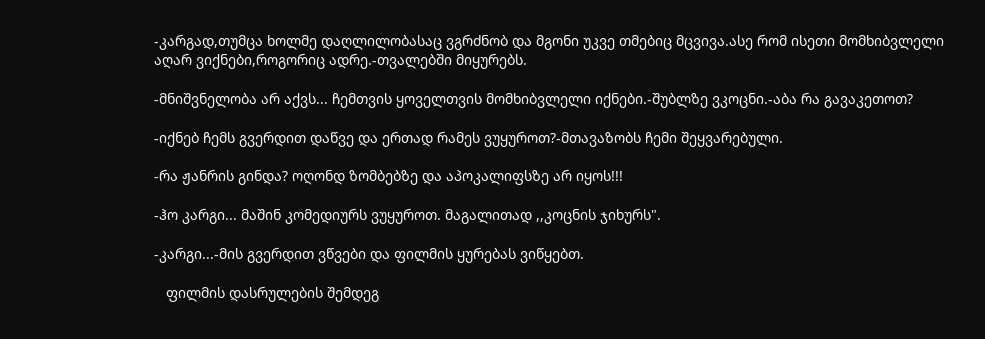-კარგად,თუმცა ხოლმე დაღლილობასაც ვგრძნობ და მგონი უკვე თმებიც მცვივა.ასე რომ ისეთი მომხიბვლელი აღარ ვიქნები,როგორიც ადრე.-თვალებში მიყურებს.

-მნიშვნელობა არ აქვს... ჩემთვის ყოველთვის მომხიბვლელი იქნები.-შუბლზე ვკოცნი.-აბა რა გავაკეთოთ?

-იქნებ ჩემს გვერდით დაწვე და ერთად რამეს ვუყუროთ?-მთავაზობს ჩემი შეყვარებული.

-რა ჟანრის გინდა? ოღონდ ზომბებზე და აპოკალიფსზე არ იყოს!!!

-ჰო კარგი... მაშინ კომედიურს ვუყუროთ. მაგალითად ,,კოცნის ჯიხურს".

-კარგი...-მის გვერდით ვწვები და ფილმის ყურებას ვიწყებთ.

   ფილმის დასრულების შემდეგ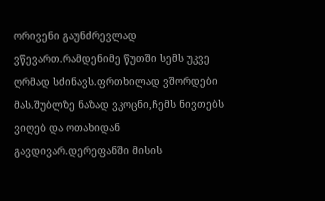ორივენი გაუნძრევლად ვწევართ.რამდენიმე წუთში სემს უკვე ღრმად სძინავს.ფრთხილად ვშორდები მას.შუბლზე ნაზად ვკოცნი,ჩემს ნივთებს ვიღებ და ოთახიდან გავდივარ.დერეფანში მისის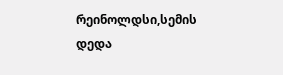რეინოლდსი,სემის დედა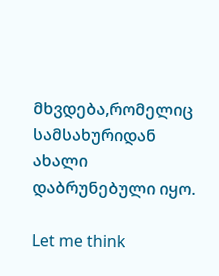მხვდება,რომელიც სამსახურიდან ახალი დაბრუნებული იყო.

Let me think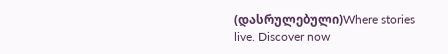(დასრულებული)Where stories live. Discover now